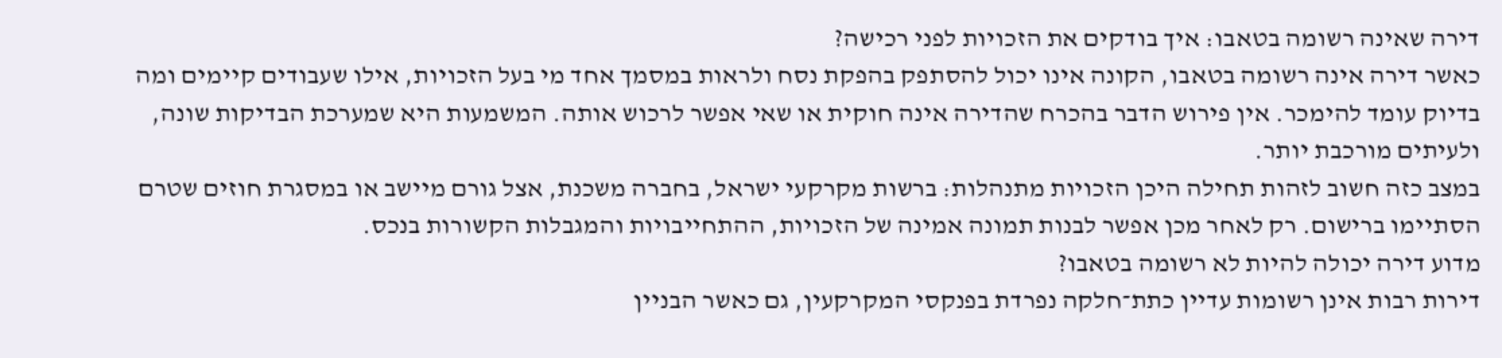דירה שאינה רשומה בטאבו: איך בודקים את הזכויות לפני רכישה?
כאשר דירה אינה רשומה בטאבו, הקונה אינו יכול להסתפק בהפקת נסח ולראות במסמך אחד מי בעל הזכויות, אילו שעבודים קיימים ומה בדיוק עומד להימכר. אין פירוש הדבר בהכרח שהדירה אינה חוקית או שאי אפשר לרכוש אותה. המשמעות היא שמערכת הבדיקות שונה, ולעיתים מורכבת יותר.
במצב כזה חשוב לזהות תחילה היכן הזכויות מתנהלות: ברשות מקרקעי ישראל, בחברה משכנת, אצל גורם מיישב או במסגרת חוזים שטרם הסתיימו ברישום. רק לאחר מכן אפשר לבנות תמונה אמינה של הזכויות, ההתחייבויות והמגבלות הקשורות בנכס.
מדוע דירה יכולה להיות לא רשומה בטאבו?
דירות רבות אינן רשומות עדיין כתת־חלקה נפרדת בפנקסי המקרקעין, גם כאשר הבניין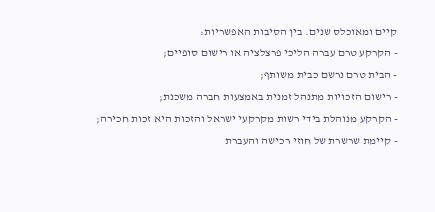קיים ומאוכלס שנים. בין הסיבות האפשריות:
- הקרקע טרם עברה הליכי פרצלציה או רישום סופיים;
- הבית טרם נרשם כבית משותף;
- רישום הזכויות מתנהל זמנית באמצעות חברה משכנת;
- הקרקע מנוהלת בידי רשות מקרקעי ישראל והזכות היא זכות חכירה;
- קיימת שרשרת של חוזי רכישה והעברת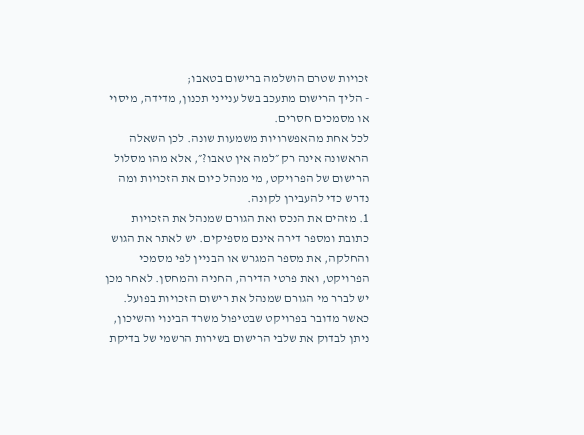זכויות שטרם הושלמה ברישום בטאבו;
- הליך הרישום מתעכב בשל ענייני תכנון, מדידה, מיסוי או מסמכים חסרים.
לכל אחת מהאפשרויות משמעות שונה. לכן השאלה הראשונה אינה רק ״למה אין טאבו?״, אלא מהו מסלול הרישום של הפרויקט, מי מנהל כיום את הזכויות ומה נדרש כדי להעבירן לקונה.
1. מזהים את הנכס ואת הגורם שמנהל את הזכויות
כתובת ומספר דירה אינם מספיקים. יש לאתר את הגוש והחלקה, את מספר המגרש או הבניין לפי מסמכי הפרויקט, ואת פרטי הדירה, החניה והמחסן. לאחר מכן יש לברר מי הגורם שמנהל את רישום הזכויות בפועל.
כאשר מדובר בפרויקט שבטיפול משרד הבינוי והשיכון, ניתן לבדוק את שלבי הרישום בשירות הרשמי של בדיקת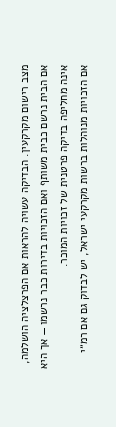מצב רישום מקרקעין. הבדיקה עשויה להראות אם הפרצלציה הושלמה, אם הבית נרשם כבית משותף ואם הזכויות בדירות כבר נרשמו — אך היא אינה מחליפה בדיקה פרטנית של זכויות המוכר.
אם הזכויות מנוהלות ברשות מקרקעי ישראל, יש לבדוק גם אם רמ״י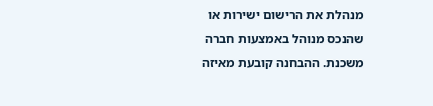מנהלת את הרישום ישירות או שהנכס מנוהל באמצעות חברה משכנת. ההבחנה קובעת מאיזה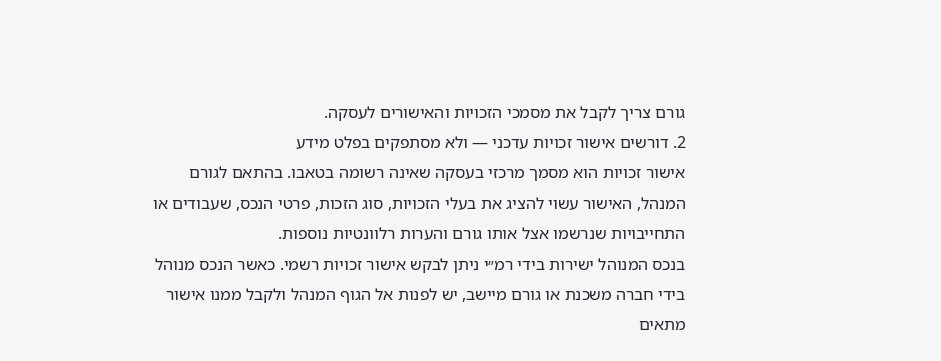גורם צריך לקבל את מסמכי הזכויות והאישורים לעסקה.
2. דורשים אישור זכויות עדכני — ולא מסתפקים בפלט מידע
אישור זכויות הוא מסמך מרכזי בעסקה שאינה רשומה בטאבו. בהתאם לגורם המנהל, האישור עשוי להציג את בעלי הזכויות, סוג הזכות, פרטי הנכס, שעבודים או התחייבויות שנרשמו אצל אותו גורם והערות רלוונטיות נוספות.
בנכס המנוהל ישירות בידי רמ״י ניתן לבקש אישור זכויות רשמי. כאשר הנכס מנוהל בידי חברה משכנת או גורם מיישב, יש לפנות אל הגוף המנהל ולקבל ממנו אישור מתאים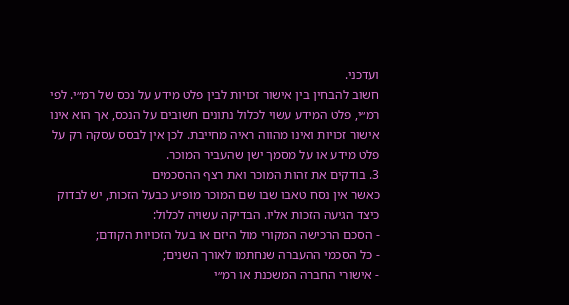ועדכני.
חשוב להבחין בין אישור זכויות לבין פלט מידע על נכס של רמ״י. לפי רמ״י, פלט המידע עשוי לכלול נתונים חשובים על הנכס, אך הוא אינו אישור זכויות ואינו מהווה ראיה מחייבת. לכן אין לבסס עסקה רק על פלט מידע או על מסמך ישן שהעביר המוכר.
3. בודקים את זהות המוכר ואת רצף ההסכמים
כאשר אין נסח טאבו שבו שם המוכר מופיע כבעל הזכות, יש לבדוק כיצד הגיעה הזכות אליו. הבדיקה עשויה לכלול:
- הסכם הרכישה המקורי מול היזם או בעל הזכויות הקודם;
- כל הסכמי ההעברה שנחתמו לאורך השנים;
- אישורי החברה המשכנת או רמ״י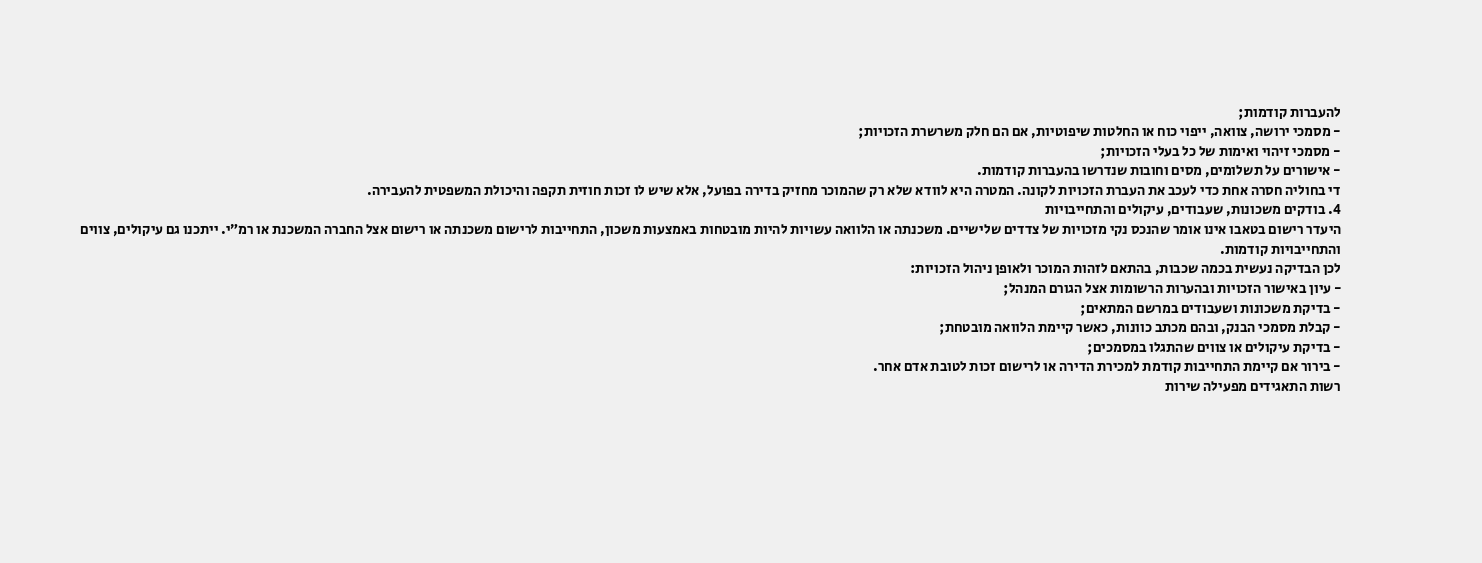להעברות קודמות;
- מסמכי ירושה, צוואה, ייפוי כוח או החלטות שיפוטיות, אם הם חלק משרשרת הזכויות;
- מסמכי זיהוי ואימות של כל בעלי הזכויות;
- אישורים על תשלומים, מסים וחובות שנדרשו בהעברות קודמות.
די בחוליה חסרה אחת כדי לעכב את העברת הזכויות לקונה. המטרה היא לוודא שלא רק שהמוכר מחזיק בדירה בפועל, אלא שיש לו זכות חוזית תקפה והיכולת המשפטית להעבירה.
4. בודקים משכונות, שעבודים, עיקולים והתחייבויות
היעדר רישום בטאבו אינו אומר שהנכס נקי מזכויות של צדדים שלישיים. משכנתה או הלוואה עשויות להיות מובטחות באמצעות משכון, התחייבות לרישום משכנתה או רישום אצל החברה המשכנת או רמ״י. ייתכנו גם עיקולים, צווים והתחייבויות קודמות.
לכן הבדיקה נעשית בכמה שכבות, בהתאם לזהות המוכר ולאופן ניהול הזכויות:
- עיון באישור הזכויות ובהערות הרשומות אצל הגורם המנהל;
- בדיקת משכונות ושעבודים במרשם המתאים;
- קבלת מסמכי הבנק, ובהם מכתב כוונות, כאשר קיימת הלוואה מובטחת;
- בדיקת עיקולים או צווים שהתגלו במסמכים;
- בירור אם קיימת התחייבות קודמת למכירת הדירה או לרישום זכות לטובת אדם אחר.
רשות התאגידים מפעילה שירות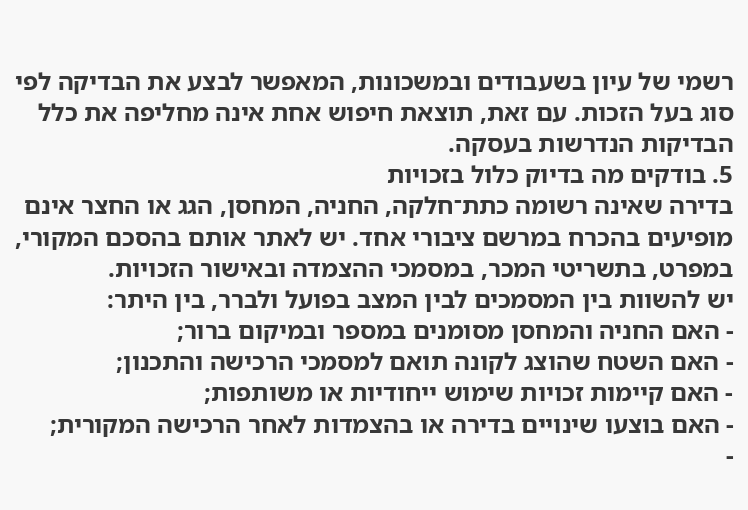רשמי של עיון בשעבודים ובמשכונות, המאפשר לבצע את הבדיקה לפי סוג בעל הזכות. עם זאת, תוצאת חיפוש אחת אינה מחליפה את כלל הבדיקות הנדרשות בעסקה.
5. בודקים מה בדיוק כלול בזכויות
בדירה שאינה רשומה כתת־חלקה, החניה, המחסן, הגג או החצר אינם מופיעים בהכרח במרשם ציבורי אחד. יש לאתר אותם בהסכם המקורי, במפרט, בתשריטי המכר, במסמכי ההצמדה ובאישור הזכויות.
יש להשוות בין המסמכים לבין המצב בפועל ולברר, בין היתר:
- האם החניה והמחסן מסומנים במספר ובמיקום ברור;
- האם השטח שהוצג לקונה תואם למסמכי הרכישה והתכנון;
- האם קיימות זכויות שימוש ייחודיות או משותפות;
- האם בוצעו שינויים בדירה או בהצמדות לאחר הרכישה המקורית;
-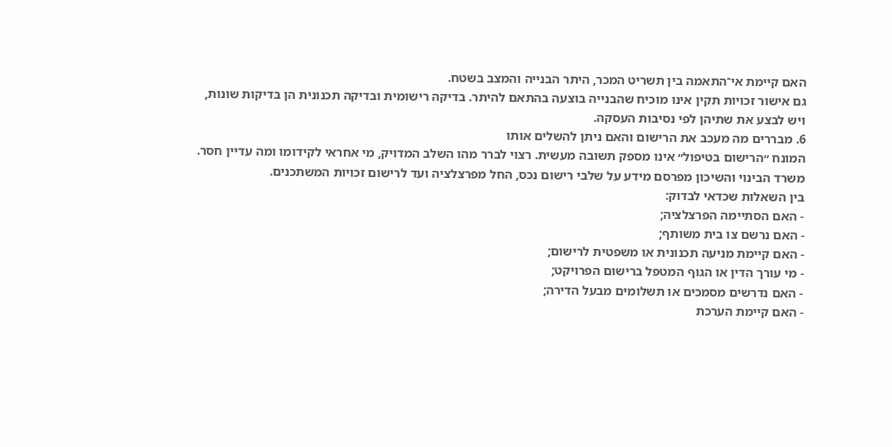האם קיימת אי־התאמה בין תשריט המכר, היתר הבנייה והמצב בשטח.
גם אישור זכויות תקין אינו מוכיח שהבנייה בוצעה בהתאם להיתר. בדיקה רישומית ובדיקה תכנונית הן בדיקות שונות, ויש לבצע את שתיהן לפי נסיבות העסקה.
6. מבררים מה מעכב את הרישום והאם ניתן להשלים אותו
המונח ״הרישום בטיפול״ אינו מספק תשובה מעשית. רצוי לברר מהו השלב המדויק, מי אחראי לקידומו ומה עדיין חסר. משרד הבינוי והשיכון מפרסם מידע על שלבי רישום נכס, החל מפרצלציה ועד לרישום זכויות המשתכנים.
בין השאלות שכדאי לבדוק:
- האם הסתיימה הפרצלציה;
- האם נרשם צו בית משותף;
- האם קיימת מניעה תכנונית או משפטית לרישום;
- מי עורך הדין או הגוף המטפל ברישום הפרויקט;
- האם נדרשים מסמכים או תשלומים מבעל הדירה;
- האם קיימת הערכת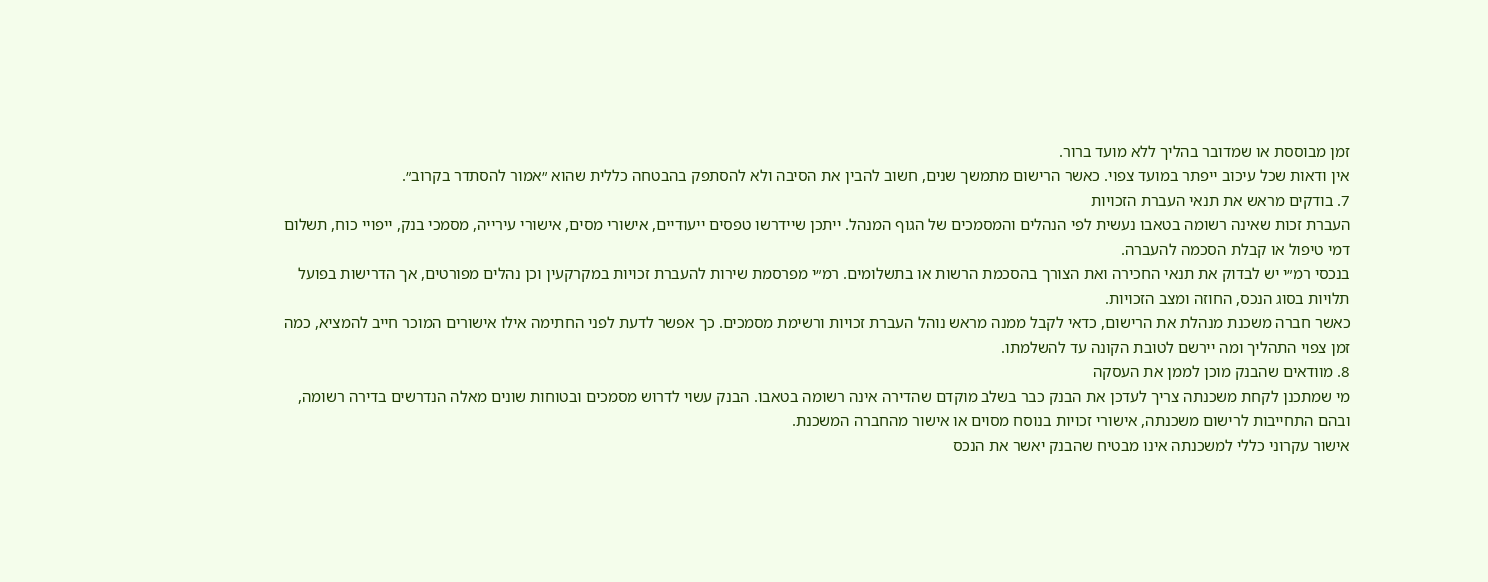זמן מבוססת או שמדובר בהליך ללא מועד ברור.
אין ודאות שכל עיכוב ייפתר במועד צפוי. כאשר הרישום מתמשך שנים, חשוב להבין את הסיבה ולא להסתפק בהבטחה כללית שהוא ״אמור להסתדר בקרוב״.
7. בודקים מראש את תנאי העברת הזכויות
העברת זכות שאינה רשומה בטאבו נעשית לפי הנהלים והמסמכים של הגוף המנהל. ייתכן שיידרשו טפסים ייעודיים, אישורי מסים, אישורי עירייה, מסמכי בנק, ייפויי כוח, תשלום דמי טיפול או קבלת הסכמה להעברה.
בנכסי רמ״י יש לבדוק את תנאי החכירה ואת הצורך בהסכמת הרשות או בתשלומים. רמ״י מפרסמת שירות להעברת זכויות במקרקעין וכן נהלים מפורטים, אך הדרישות בפועל תלויות בסוג הנכס, החוזה ומצב הזכויות.
כאשר חברה משכנת מנהלת את הרישום, כדאי לקבל ממנה מראש נוהל העברת זכויות ורשימת מסמכים. כך אפשר לדעת לפני החתימה אילו אישורים המוכר חייב להמציא, כמה זמן צפוי התהליך ומה יירשם לטובת הקונה עד להשלמתו.
8. מוודאים שהבנק מוכן לממן את העסקה
מי שמתכנן לקחת משכנתה צריך לעדכן את הבנק כבר בשלב מוקדם שהדירה אינה רשומה בטאבו. הבנק עשוי לדרוש מסמכים ובטוחות שונים מאלה הנדרשים בדירה רשומה, ובהם התחייבות לרישום משכנתה, אישורי זכויות בנוסח מסוים או אישור מהחברה המשכנת.
אישור עקרוני כללי למשכנתה אינו מבטיח שהבנק יאשר את הנכס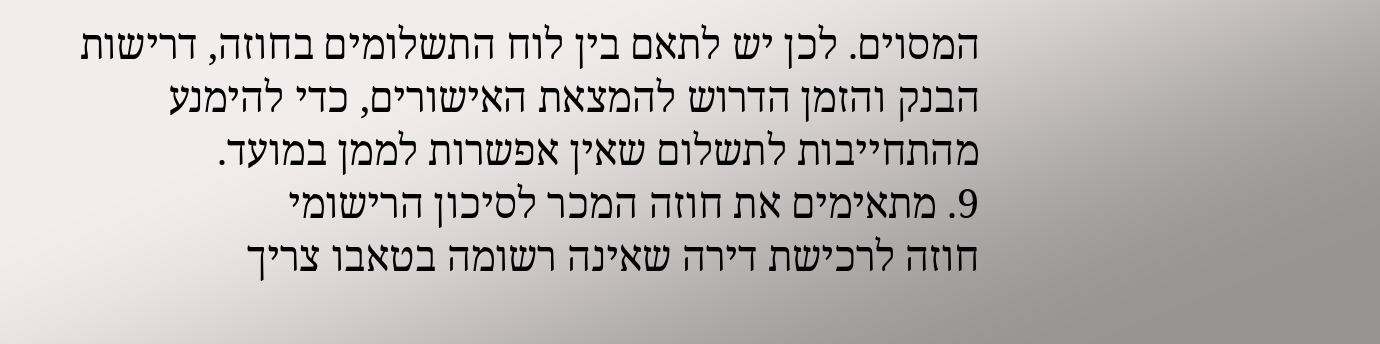המסוים. לכן יש לתאם בין לוח התשלומים בחוזה, דרישות הבנק והזמן הדרוש להמצאת האישורים, כדי להימנע מהתחייבות לתשלום שאין אפשרות לממן במועד.
9. מתאימים את חוזה המכר לסיכון הרישומי
חוזה לרכישת דירה שאינה רשומה בטאבו צריך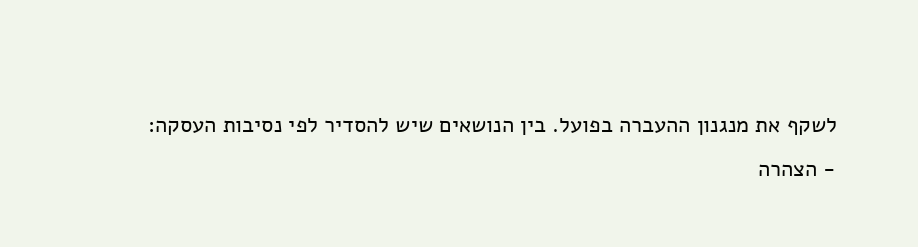לשקף את מנגנון ההעברה בפועל. בין הנושאים שיש להסדיר לפי נסיבות העסקה:
- הצהרה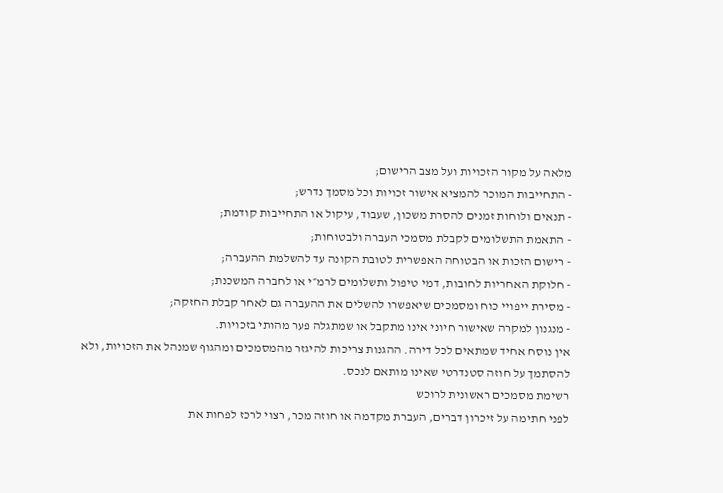מלאה על מקור הזכויות ועל מצב הרישום;
- התחייבות המוכר להמציא אישור זכויות וכל מסמך נדרש;
- תנאים ולוחות זמנים להסרת משכון, שעבוד, עיקול או התחייבות קודמת;
- התאמת התשלומים לקבלת מסמכי העברה ולבטוחות;
- רישום הזכות או הבטוחה האפשרית לטובת הקונה עד להשלמת ההעברה;
- חלוקת האחריות לחובות, דמי טיפול ותשלומים לרמ״י או לחברה המשכנת;
- מסירת ייפויי כוח ומסמכים שיאפשרו להשלים את ההעברה גם לאחר קבלת החזקה;
- מנגנון למקרה שאישור חיוני אינו מתקבל או שמתגלה פער מהותי בזכויות.
אין נוסח אחיד שמתאים לכל דירה. ההגנות צריכות להיגזר מהמסמכים ומהגוף שמנהל את הזכויות, ולא להסתמך על חוזה סטנדרטי שאינו מותאם לנכס.
רשימת מסמכים ראשונית לרוכש
לפני חתימה על זיכרון דברים, העברת מקדמה או חוזה מכר, רצוי לרכז לפחות את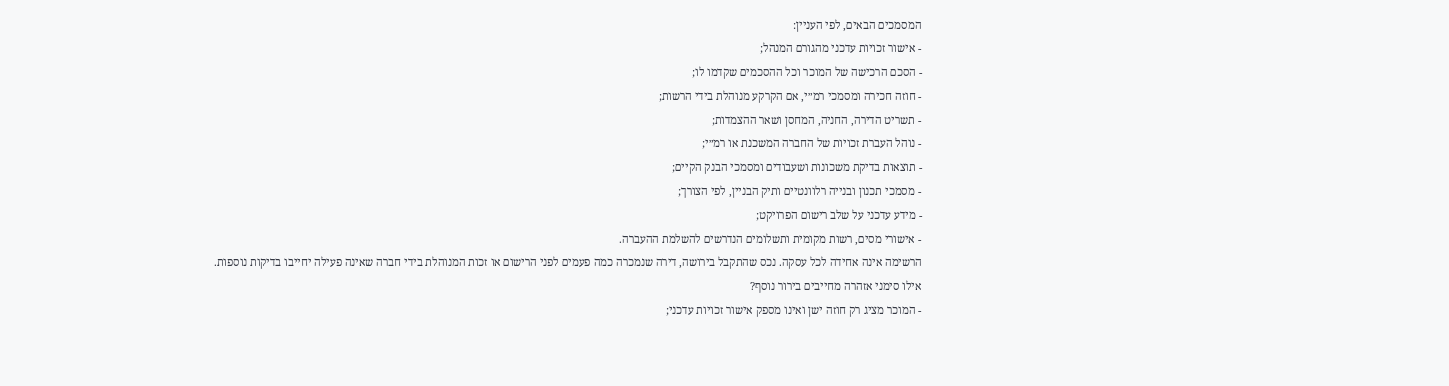המסמכים הבאים, לפי העניין:
- אישור זכויות עדכני מהגורם המנהל;
- הסכם הרכישה של המוכר וכל ההסכמים שקדמו לו;
- חוזה חכירה ומסמכי רמ״י, אם הקרקע מנוהלת בידי הרשות;
- תשריט הדירה, החניה, המחסן ושאר ההצמדות;
- נוהל העברת זכויות של החברה המשכנת או רמ״י;
- תוצאות בדיקת משכונות ושעבודים ומסמכי הבנק הקיים;
- מסמכי תכנון ובנייה רלוונטיים ותיק הבניין, לפי הצורך;
- מידע עדכני על שלב רישום הפרויקט;
- אישורי מסים, רשות מקומית ותשלומים הנדרשים להשלמת ההעברה.
הרשימה אינה אחידה לכל עסקה. נכס שהתקבל בירושה, דירה שנמכרה כמה פעמים לפני הרישום או זכות המנוהלת בידי חברה שאינה פעילה יחייבו בדיקות נוספות.
אילו סימני אזהרה מחייבים בירור נוסף?
- המוכר מציג רק חוזה ישן ואינו מספק אישור זכויות עדכני;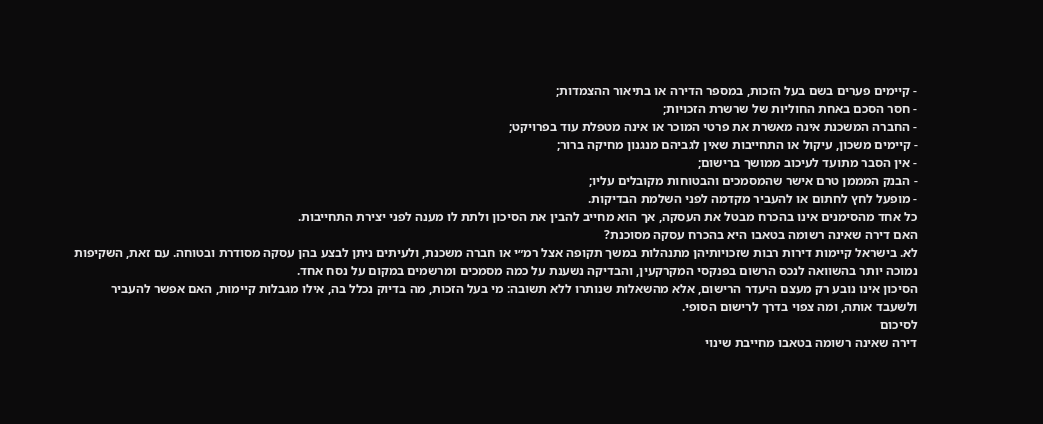- קיימים פערים בשם בעל הזכות, במספר הדירה או בתיאור ההצמדות;
- חסר הסכם באחת החוליות של שרשרת הזכויות;
- החברה המשכנת אינה מאשרת את פרטי המוכר או אינה מטפלת עוד בפרויקט;
- קיימים משכון, עיקול או התחייבות שאין לגביהם מנגנון מחיקה ברור;
- אין הסבר מתועד לעיכוב ממושך ברישום;
- הבנק המממן טרם אישר שהמסמכים והבטוחות מקובלים עליו;
- מופעל לחץ לחתום או להעביר מקדמה לפני השלמת הבדיקות.
כל אחד מהסימנים אינו בהכרח מבטל את העסקה, אך הוא מחייב להבין את הסיכון ולתת לו מענה לפני יצירת התחייבות.
האם דירה שאינה רשומה בטאבו היא בהכרח עסקה מסוכנת?
לא. בישראל קיימות דירות רבות שזכויותיהן מתנהלות במשך תקופה אצל רמ״י או חברה משכנת, ולעיתים ניתן לבצע בהן עסקה מסודרת ובטוחה. עם זאת, השקיפות נמוכה יותר בהשוואה לנכס הרשום בפנקסי המקרקעין, והבדיקה נשענת על כמה מסמכים ומרשמים במקום על נסח אחד.
הסיכון אינו נובע רק מעצם היעדר הרישום, אלא מהשאלות שנותרו ללא תשובה: מי בעל הזכות, מה בדיוק נכלל בה, אילו מגבלות קיימות, האם אפשר להעביר ולשעבד אותה, ומה צפוי בדרך לרישום הסופי.
לסיכום
דירה שאינה רשומה בטאבו מחייבת שינוי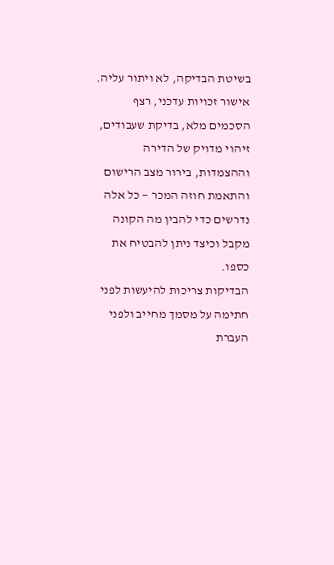בשיטת הבדיקה, לא ויתור עליה. אישור זכויות עדכני, רצף הסכמים מלא, בדיקת שעבודים, זיהוי מדויק של הדירה וההצמדות, בירור מצב הרישום והתאמת חוזה המכר — כל אלה נדרשים כדי להבין מה הקונה מקבל וכיצד ניתן להבטיח את כספו.
הבדיקות צריכות להיעשות לפני חתימה על מסמך מחייב ולפני העברת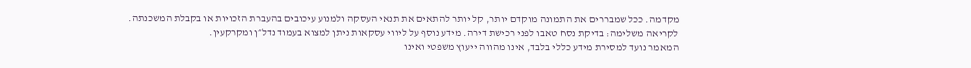מקדמה. ככל שמבררים את התמונה מוקדם יותר, קל יותר להתאים את תנאי העסקה ולמנוע עיכובים בהעברת הזכויות או בקבלת המשכנתה.
לקריאה משלימה: בדיקת נסח טאבו לפני רכישת דירה. מידע נוסף על ליווי עסקאות ניתן למצוא בעמוד נדל״ן ומקרקעין.
המאמר נועד למסירת מידע כללי בלבד, אינו מהווה ייעוץ משפטי ואינו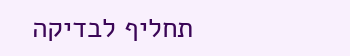תחליף לבדיקה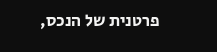פרטנית של הנכס,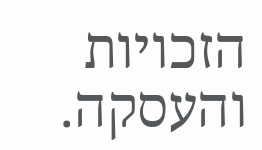הזכויות והעסקה.